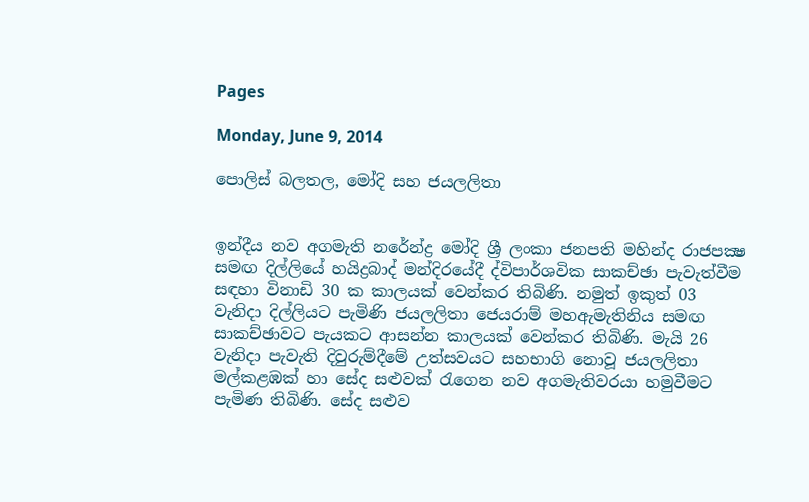Pages

Monday, June 9, 2014

පොලිස්‌ බලතල, මෝදි සහ ජයලලිතා


ඉන්දීය නව අගමැති නරේන්ද්‍ර මෝදි ශ්‍රී ලංකා ජනපති මහින්ද රාජපක්‍ෂ සමඟ දිල්ලියේ හයිද්‍රබාද් මන්දිරයේදී ද්විපාර්ශවික සාකච්ඡා පැවැත්වීම සඳහා විනාඩි 30 ක කාලයක්‌ වෙන්කර තිබිණි. නමුත් ඉකුත් 03 වැනිදා දිල්ලියට පැමිණි ජයලලිතා ජෙයරාම් මහඇමැතිනිය සමඟ සාකච්ඡාවට පැයකට ආසන්න කාලයක්‌ වෙන්කර තිබිණි. මැයි 26 වැනිදා පැවැති දිවුරුම්දීමේ උත්සවයට සහභාගි නොවූ ජයලලිතා මල්කළඹක්‌ හා සේද සළුවක්‌ රැගෙන නව අගමැතිවරයා හමුවීමට පැමිණ තිබිණි. සේද සළුව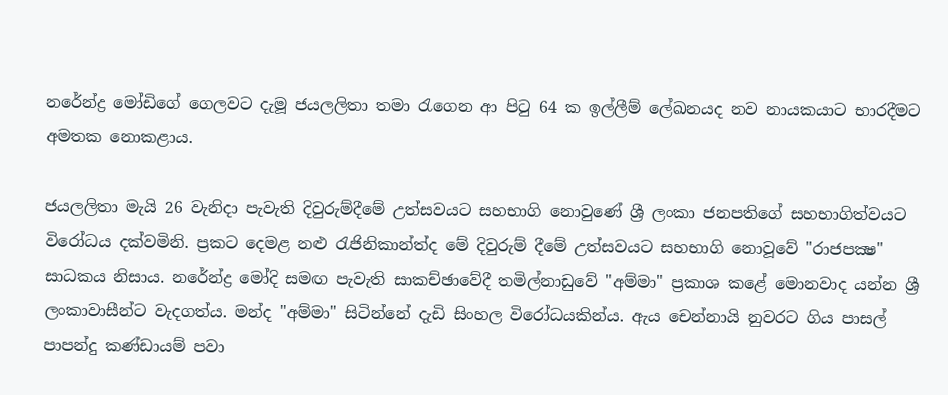නරේන්ද්‍ර මෝඩිගේ ගෙලවට දැමූ ජයලලිතා තමා රැගෙන ආ පිටු 64 ක ඉල්ලීම් ලේඛනයද නව නායකයාට භාරදීමට අමතක නොකළාය.

ජයලලිතා මැයි 26 වැනිදා පැවැති දිවුරුම්දීමේ උත්සවයට සහභාගි නොවුණේ ශ්‍රී ලංකා ජනපතිගේ සහභාගිත්වයට විරෝධය දක්‌වමිනි. ප්‍රකට දෙමළ නළු රැජිනිකාන්ත්ද මේ දිවුරුම් දීමේ උත්සවයට සහභාගි නොවූවේ "රාජපක්‍ෂ" සාධකය නිසාය. නරේන්ද්‍ර මෝදි සමඟ පැවැති සාකච්ඡාවේදී තමිල්නාඩුවේ "අම්මා" ප්‍රකාශ කළේ මොනවාද යන්න ශ්‍රී ලංකාවාසීන්ට වැදගත්ය. මන්ද "අම්මා" සිටින්නේ දැඩි සිංහල විරෝධයකින්ය. ඇය චෙන්නායි නුවරට ගිය පාසල් පාපන්දු කණ්‌ඩායම් පවා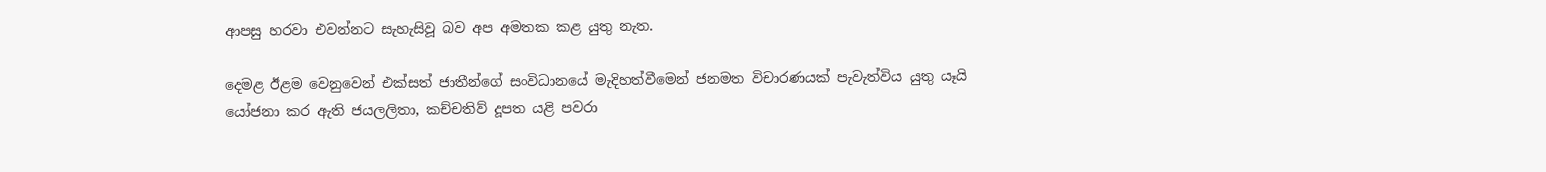ආපසු හරවා එවන්නට සැහැසිවූ බව අප අමතක කළ යුතු නැත.

දෙමළ ඊළම වෙනුවෙන් එක්‌සත් ජාතීන්ගේ සංවිධානයේ මැදිහත්වීමෙන් ජනමත විචාරණයක්‌ පැවැත්විය යුතු යෑයි යෝජනා කර ඇති ජයලලිතා, කච්චතිව් දූපත යළි පවරා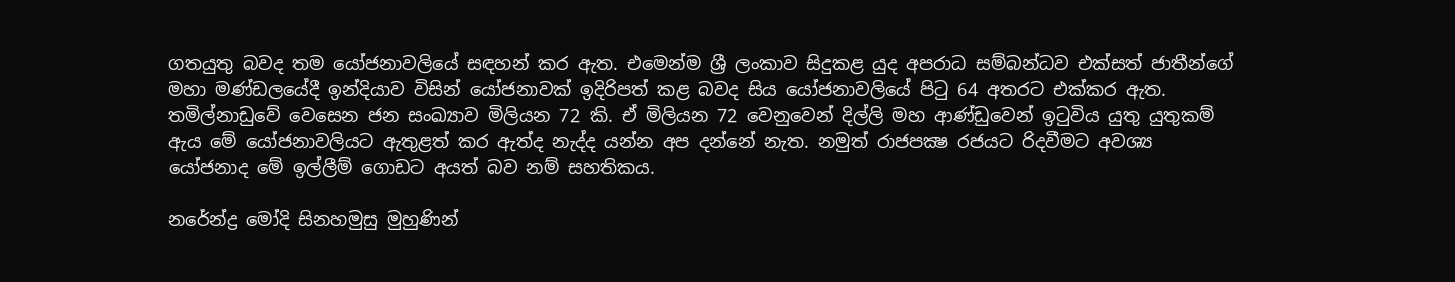ගතයුතු බවද තම යෝජනාවලියේ සඳහන් කර ඇත. එමෙන්ම ශ්‍රී ලංකාව සිදුකළ යුද අපරාධ සම්බන්ධව එක්‌සත් ජාතීන්ගේ මහා මණ්‌ඩලයේදී ඉන්දියාව විසින් යෝජනාවක්‌ ඉදිරිපත් කළ බවද සිය යෝජනාවලියේ පිටු 64 අතරට එක්‌කර ඇත. තමිල්නාඩුවේ වෙසෙන ජන සංඛ්‍යාව මිලියන 72 කි. ඒ මිලියන 72 වෙනුවෙන් දිල්ලි මහ ආණ්‌ඩුවෙන් ඉටුවිය යුතු යුතුකම් ඇය මේ යෝජනාවලියට ඇතුළත් කර ඇත්ද නැද්ද යන්න අප දන්නේ නැත. නමුත් රාජපක්‍ෂ රජයට රිදවීමට අවශ්‍ය යෝජනාද මේ ඉල්ලීම් ගොඩට අයත් බව නම් සහතිකය.

නරේන්ද්‍ර මෝදි සිනහමුසු මුහුණින්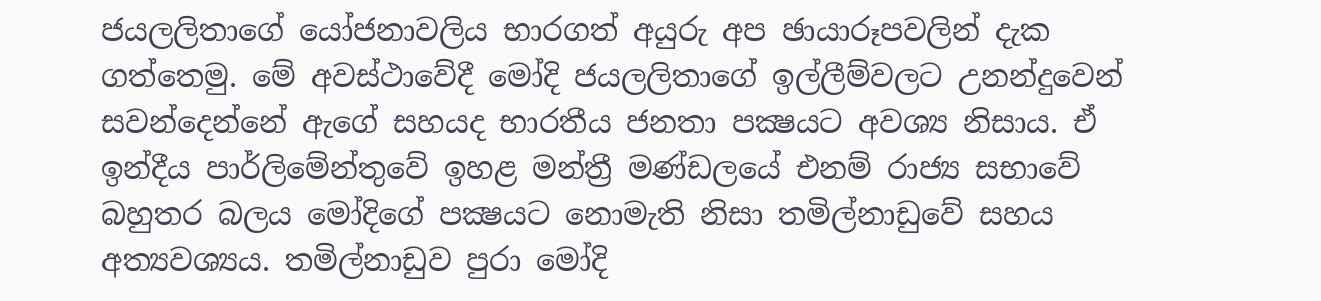ජයලලිතාගේ යෝජනාවලිය භාරගත් අයුරු අප ඡායාරූපවලින් දැක ගත්තෙමු. මේ අවස්‌ථාවේදී මෝදි ජයලලිතාගේ ඉල්ලීම්වලට උනන්දුවෙන් සවන්දෙන්නේ ඇගේ සහයද භාරතීය ජනතා පක්‍ෂයට අවශ්‍ය නිසාය. ඒ ඉන්දීය පාර්ලිමේන්තුවේ ඉහළ මන්ත්‍රී මණ්‌ඩලයේ එනම් රාජ්‍ය සභාවේ බහුතර බලය මෝදිගේ පක්‍ෂයට නොමැති නිසා තමිල්නාඩුවේ සහය අත්‍යවශ්‍යය. තමිල්නාඩුව පුරා මෝදි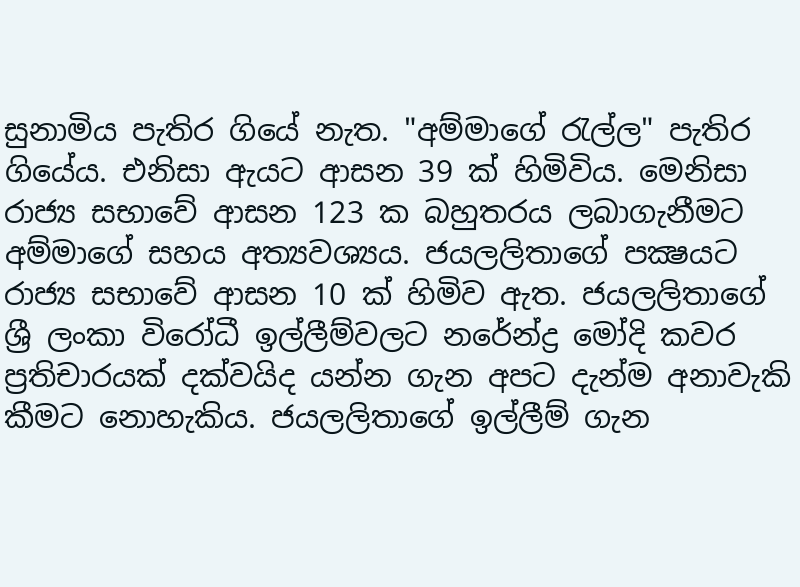සුනාමිය පැතිර ගියේ නැත. "අම්මාගේ රැල්ල" පැතිර ගියේය. එනිසා ඇයට ආසන 39 ක්‌ හිමිවිය. මෙනිසා රාජ්‍ය සභාවේ ආසන 123 ක බහුතරය ලබාගැනීමට අම්මාගේ සහය අත්‍යවශ්‍යය. ජයලලිතාගේ පක්‍ෂයට රාජ්‍ය සභාවේ ආසන 10 ක්‌ හිමිව ඇත. ජයලලිතාගේ ශ්‍රී ලංකා විරෝධී ඉල්ලීම්වලට නරේන්ද්‍ර මෝදි කවර ප්‍රතිචාරයක්‌ දක්‌වයිද යන්න ගැන අපට දැන්ම අනාවැකි කීමට නොහැකිය. ජයලලිතාගේ ඉල්ලීම් ගැන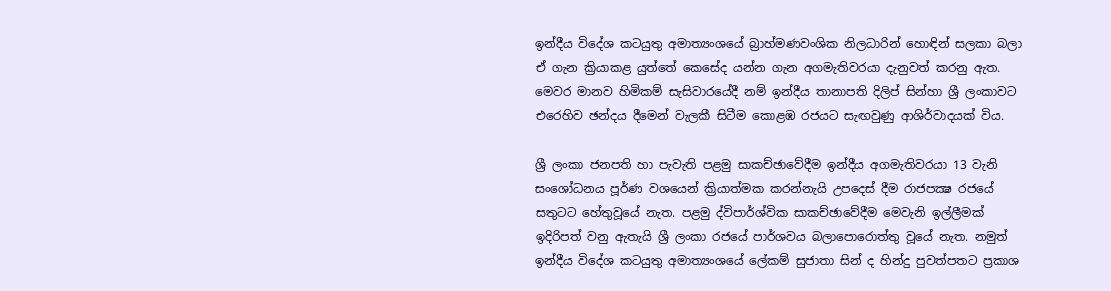ඉන්දීය විදේශ කටයුතු අමාත්‍යංශයේ බ්‍රාහ්මණවංශික නිලධාරින් හොඳින් සලකා බලා ඒ ගැන ක්‍රියාකළ යුත්තේ කෙසේද යන්න ගැන අගමැතිවරයා දැනුවත් කරනු ඇත. මෙවර මානව හිමිකම් සැසිවාරයේදී නම් ඉන්දීය තානාපති දිලිප් සින්හා ශ්‍රී ලංකාවට එරෙහිව ඡන්දය දීමෙන් වැලකී සිටීම කොළඹ රජයට සැඟවුණු ආශිර්වාදයක්‌ විය.

ශ්‍රී ලංකා ජනපති හා පැවැති පළමු සාකච්ඡාවේදීම ඉන්දීය අගමැතිවරයා 13 වැනි සංශෝධනය පූර්ණ වශයෙන් ක්‍රියාත්මක කරන්නැයි උපදෙස්‌ දීම රාජපක්‍ෂ රජයේ සතුටට හේතුවූයේ නැත. පළමු ද්විපාර්ශ්වික සාකච්ඡාවේදීම මෙවැනි ඉල්ලීමක්‌ ඉදිරිපත් වනු ඇතැයි ශ්‍රී ලංකා රජයේ පාර්ශවය බලාපොරොත්තු වූයේ නැත. නමුත් ඉන්දීය විදේශ කටයුතු අමාත්‍යංශයේ ලේකම් සුජාතා සින් ද හින්දු පුවත්පතට ප්‍රකාශ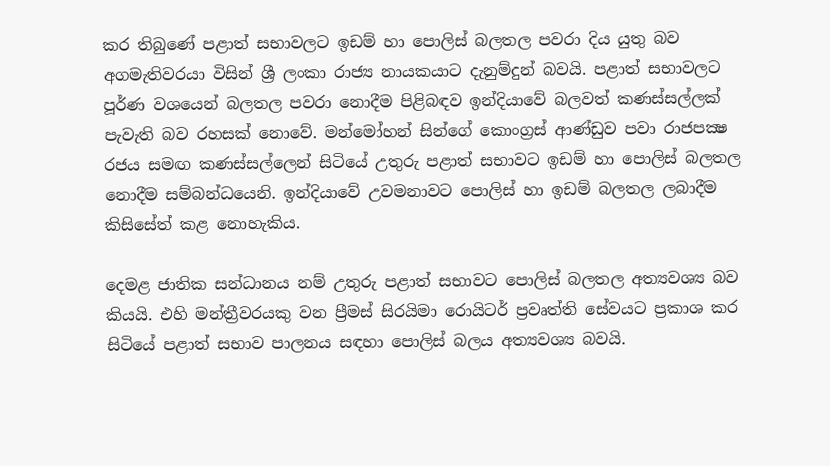කර තිබුණේ පළාත් සභාවලට ඉඩම් හා පොලිස්‌ බලතල පවරා දිය යුතු බව අගමැතිවරයා විසින් ශ්‍රී ලංකා රාජ්‍ය නායකයාට දැනුම්දුන් බවයි. පළාත් සභාවලට පූර්ණ වශයෙන් බලතල පවරා නොදීම පිළිබඳව ඉන්දියාවේ බලවත් කණස්‌සල්ලක්‌ පැවැති බව රහසක්‌ නොවේ. මන්මෝහන් සින්ගේ කොංග්‍රස්‌ ආණ්‌ඩුව පවා රාජපක්‍ෂ රජය සමඟ කණස්‌සල්ලෙන් සිටියේ උතුරු පළාත් සභාවට ඉඩම් හා පොලිස්‌ බලතල නොදීම සම්බන්ධයෙනි. ඉන්දියාවේ උවමනාවට පොලිස්‌ හා ඉඩම් බලතල ලබාදීම කිසිසේත් කළ නොහැකිය.

දෙමළ ජාතික සන්ධානය නම් උතුරු පළාත් සභාවට පොලිස්‌ බලතල අත්‍යවශ්‍ය බව කියයි. එහි මන්ත්‍රීවරයකු වන ප්‍රීමස්‌ සිරයිමා රොයිටර් ප්‍රවෘත්ති සේවයට ප්‍රකාශ කර සිටියේ පළාත් සභාව පාලනය සඳහා පොලිස්‌ බලය අත්‍යවශ්‍ය බවයි.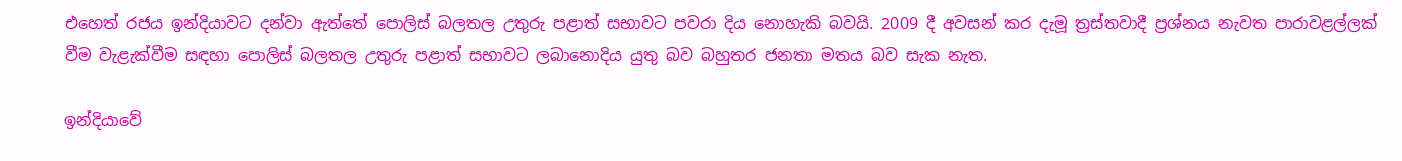එහෙත් රජය ඉන්දියාවට දන්වා ඇත්තේ පොලිස්‌ බලතල උතුරු පළාත් සභාවට පවරා දිය නොහැකි බවයි. 2009 දී අවසන් කර දැමූ ත්‍රස්‌තවාදී ප්‍රශ්නය නැවත පාරාවළල්ලක්‌ වීම වැළැක්‌වීම සඳහා පොලිස්‌ බලතල උතුරු පළාත් සභාවට ලබානොදිය යුතු බව බහුතර ජනතා මතය බව සැක නැත.

ඉන්දියාවේ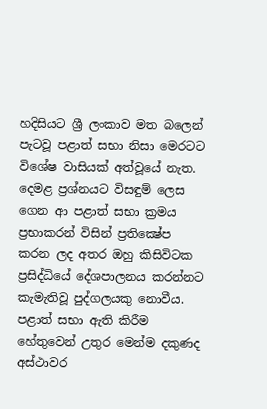හදිසියට ශ්‍රී ලංකාව මත බලෙන් පැටවූ පළාත් සභා නිසා මෙරටට විශේෂ වාසියක්‌ අත්වූයේ නැත. දෙමළ ප්‍රශ්නයට විසඳුම් ලෙස ගෙන ආ පළාත් සභා ක්‍රමය ප්‍රභාකරන් විසින් ප්‍රතික්‍ෂේප කරන ලද අතර ඔහු කිසිවිටක ප්‍රසිද්ධියේ දේශපාලනය කරන්නට කැමැතිවූ පුද්ගලයකු නොවීය. පළාත් සභා ඇති කිරීම හේතුවෙන් උතුර මෙන්ම දකුණද අස්‌ථාවර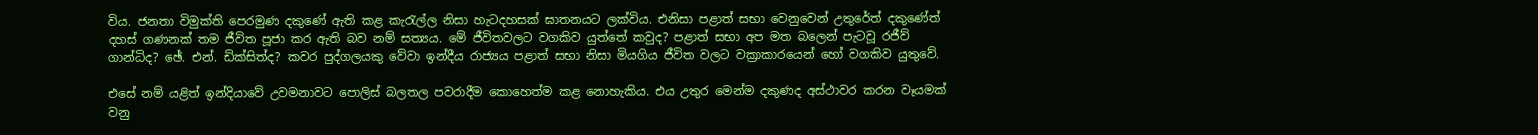විය. ජනතා විමුක්‌ති පෙරමුණ දකුණේ ඇති කළ කැරැල්ල නිසා හැටදහසක්‌ ඝාතනයට ලක්‌විය. එනිසා පළාත් සභා වෙනුවෙන් උතුරේත් දකුණේත් දහස්‌ ගණනක්‌ තම ජීවිත පූජා කර ඇති බව නම් සත්‍යය. මේ ජීවිතවලට වගකිව යුත්තේ කවුද? පළාත් සභා අප මත බලෙන් පැටවූ රජීව් ගාන්ධිද? ඡේ. එන්. ඩික්‌සිත්ද? කවර පුද්ගලයකු වේවා ඉන්දීය රාජ්‍යය පළාත් සභා නිසා මියගිය ජීවිත වලට වක්‍රාකාරයෙන් හෝ වගකිව යුතුවේ.

එසේ නම් යළිත් ඉන්දියාවේ උවමනාවට පොලිස්‌ බලතල පවරාදීම කොහෙත්ම කළ නොහැකිය. එය උතුර මෙන්ම දකුණද අස්‌ථාවර කරන වෑයමක්‌ වනු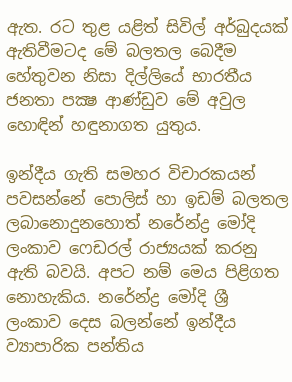ඇත. රට තුළ යළිත් සිවිල් අර්බුදයක්‌ ඇතිවීමටද මේ බලතල බෙදීම හේතුවන නිසා දිල්ලියේ භාරතීය ජනතා පක්‍ෂ ආණ්‌ඩුව මේ අවුල හොඳින් හඳුනාගත යුතුය.

ඉන්දීය ගැති සමහර විචාරකයන් පවසන්නේ පොලිස්‌ හා ඉඩම් බලතල ලබානොදුනහොත් නරේන්ද්‍ර මෝදි ලංකාව ෆෙඩරල් රාජ්‍යයක්‌ කරනු ඇති බවයි. අපට නම් මෙය පිළිගත නොහැකිය. නරේන්ද්‍ර මෝදි ශ්‍රී ලංකාව දෙස බලන්නේ ඉන්දීය ව්‍යාපාරික පන්තිය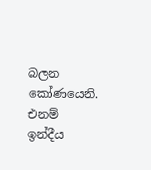බලන කෝණයෙනි. එනම් ඉන්දීය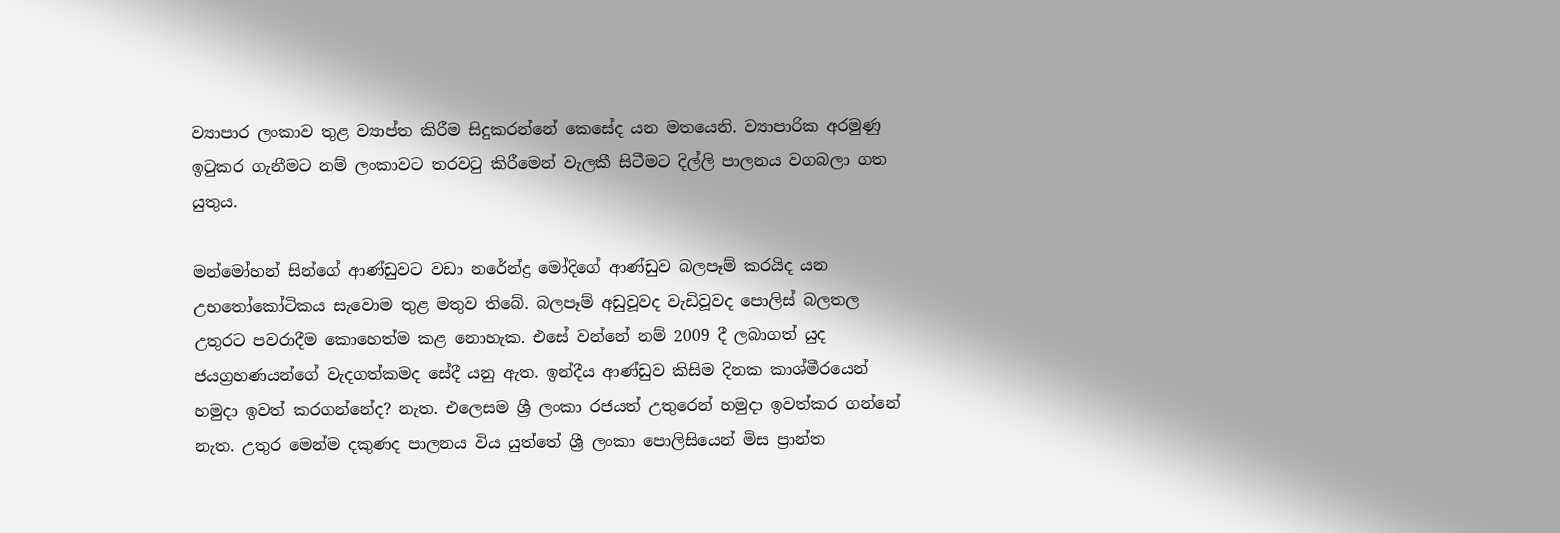ව්‍යාපාර ලංකාව තුළ ව්‍යාප්ත කිරීම සිදුකරන්නේ කෙසේද යන මතයෙනි. ව්‍යාපාරික අරමුණු ඉටුකර ගැනීමට නම් ලංකාවට තරවටු කිරීමෙන් වැලකී සිටීමට දිල්ලි පාලනය වගබලා ගත යුතුය.

මන්මෝහන් සින්ගේ ආණ්‌ඩුවට වඩා නරේන්ද්‍ර මෝදිගේ ආණ්‌ඩුව බලපෑම් කරයිද යන උභතෝකෝටිකය සැවොම තුළ මතුව තිබේ. බලපෑම් අඩුවූවද වැඩිවූවද පොලිස්‌ බලතල උතුරට පවරාදීම කොහෙත්ම කළ නොහැක. එසේ වන්නේ නම් 2009 දී ලබාගත් යුද ජයග්‍රහණයන්ගේ වැදගත්කමද සේදී යනු ඇත. ඉන්දීය ආණ්‌ඩුව කිසිම දිනක කාශ්මීරයෙන් හමුදා ඉවත් කරගන්නේද? නැත. එලෙසම ශ්‍රී ලංකා රජයත් උතුරෙන් හමුදා ඉවත්කර ගන්නේ නැත. උතුර මෙන්ම දකුණද පාලනය විය යුත්තේ ශ්‍රී ලංකා පොලිසියෙන් මිස ප්‍රාන්ත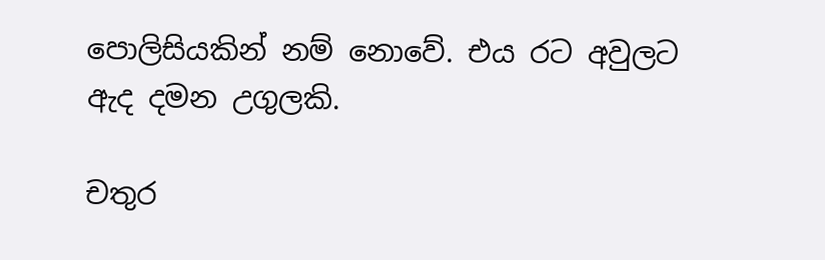පොලිසියකින් නම් නොවේ. එය රට අවුලට ඇද දමන උගුලකි.

චතුර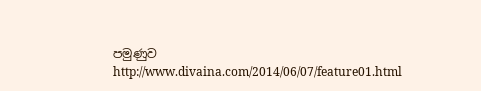පමුණුව
http://www.divaina.com/2014/06/07/feature01.html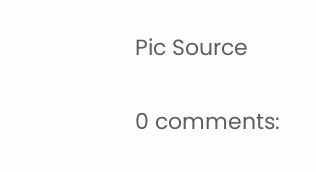Pic Source

0 comments: